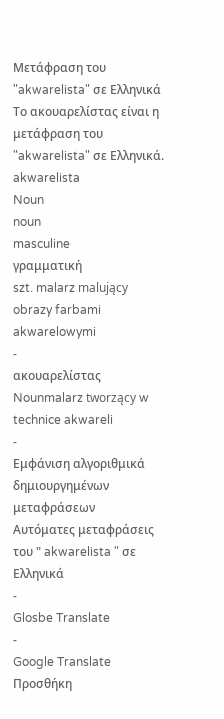Μετάφραση του "akwarelista" σε Ελληνικά
Το ακουαρελίστας είναι η μετάφραση του "akwarelista" σε Ελληνικά.
akwarelista
Noun
noun
masculine
γραμματική
szt. malarz malujący obrazy farbami akwarelowymi
-
ακουαρελίστας
Nounmalarz tworzący w technice akwareli
-
Εμφάνιση αλγοριθμικά δημιουργημένων μεταφράσεων
Αυτόματες μεταφράσεις του " akwarelista " σε Ελληνικά
-
Glosbe Translate
-
Google Translate
Προσθήκη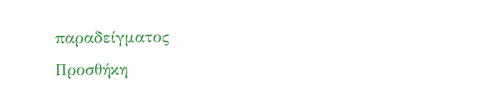παραδείγματος
Προσθήκη